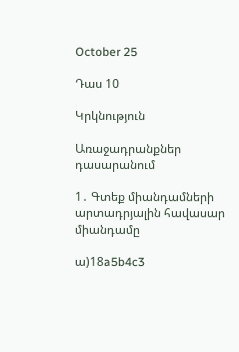October 25

Դաս 10

Կրկնություն

Առաջադրանքներ դասարանում

1․ Գտեք միանդամների արտադրյալին հավասար միանդամը

ա)18a5b4c3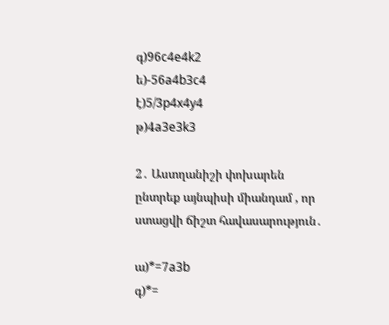գ)96c4e4k2
ե)-56a4b3c4
է)5/3p4x4y4
թ)4a3e3k3

2․ Աստղանիշի փոխարեն ընտրեք այնպիսի միանդամ , որ ստացվի ճիշտ հավասարություն․

ա)*=7a3b
գ)*=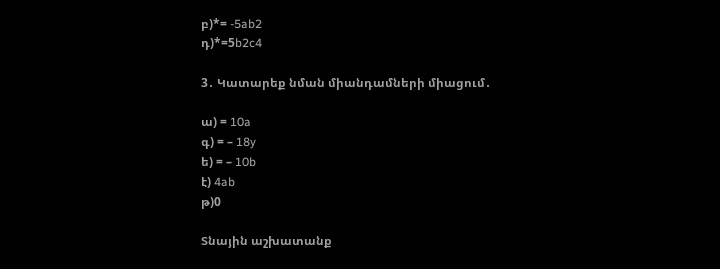բ)*= -5ab2
դ)*=5b2c4

3․ Կատարեք նման միանդամների միացում․

ա) = 10a
գ) = – 18y
ե) = – 10b
է) 4ab
թ)0

Տնային աշխատանք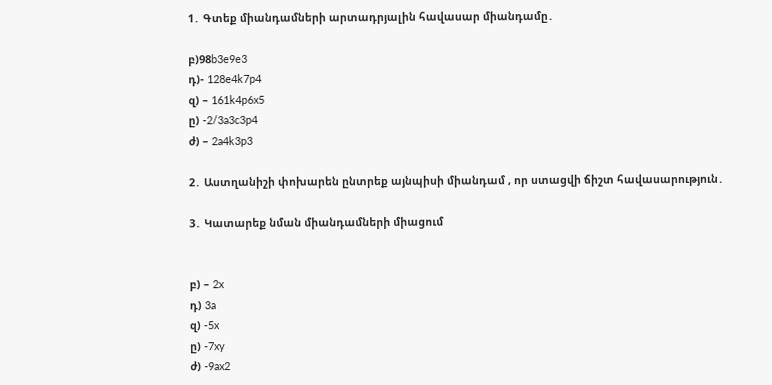1․ Գտեք միանդամների արտադրյալին հավասար միանդամը․

բ)98b3e9e3
դ)- 128e4k7p4
զ) – 161k4p6x5
ը) -2/3a3c3p4
ժ) – 2a4k3p3

2․ Աստղանիշի փոխարեն ընտրեք այնպիսի միանդամ , որ ստացվի ճիշտ հավասարություն․

3․ Կատարեք նման միանդամների միացում


բ) – 2x
դ) 3a
զ) -5x
ը) -7xy
ժ) -9ax2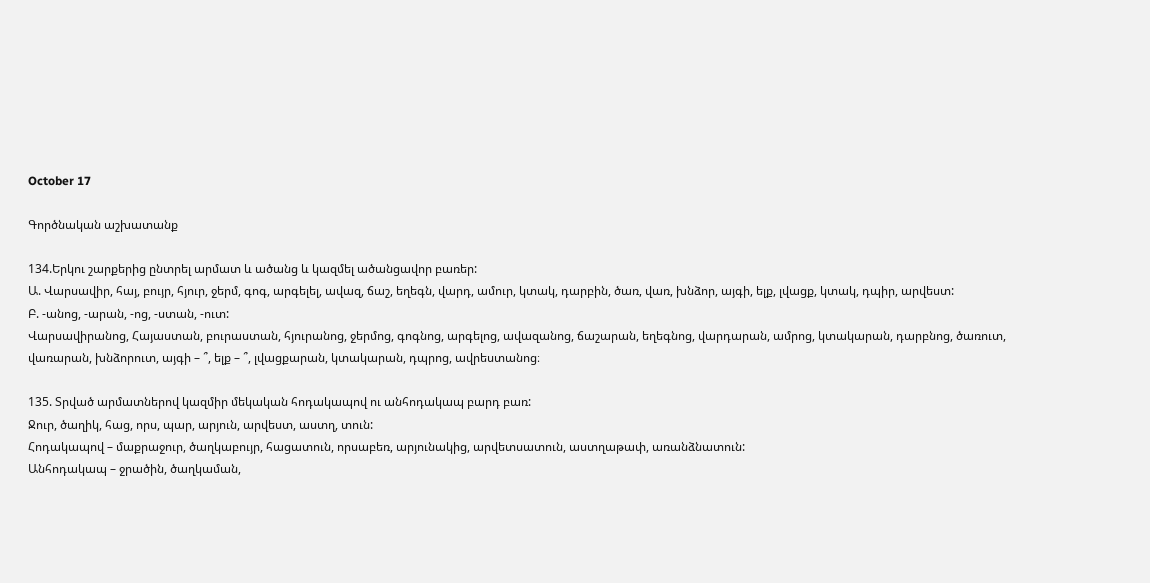October 17

Գործնական աշխատանք

134.Երկու շարքերից ընտրել արմատ և ածանց և կազմել ածանցավոր բառեր:
Ա. Վարսավիր, հայ, բույր, հյուր, ջերմ, գոգ, արգելել, ավազ, ճաշ, եղեգն, վարդ, ամուր, կտակ, դարբին, ծառ, վառ, խնձոր, այգի, ելք, լվացք, կտակ, դպիր, արվեստ:
Բ. -անոց, -արան, -ոց, -ստան, -ուտ:
Վարսավիրանոց, Հայաստան, բուրաստան, հյուրանոց, ջերմոց, գոգնոց, արգելոց, ավազանոց, ճաշարան, եղեգնոց, վարդարան, ամրոց, կտակարան, դարբնոց, ծառուտ, վառարան, խնձորուտ, այգի – ՞, ելք – ՞, լվացքարան, կտակարան, դպրոց, ավրեստանոց։

135. Տրված արմատներով կազմիր մեկական հոդակապով ու անհոդակապ բարդ բառ:
Ջուր, ծաղիկ, հաց, որս, պար, արյուն, արվեստ, աստղ, տուն:
Հոդակապով – մաքրաջուր, ծաղկաբույր, հացատուն, որսաբեռ, արյունակից, արվետսատուն, աստղաթափ, առանձնատուն:
Անհոդակապ – ջրածին, ծաղկաման,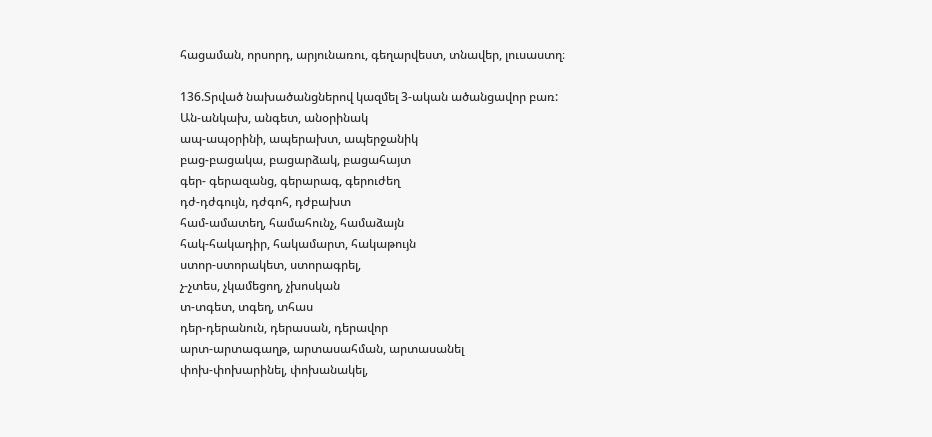հացաման, որսորդ, արյունառու, գեղարվեստ, տնավեր, լուսաստղ։

136.Տրված նախածանցներով կազմել 3-ական ածանցավոր բառ:
Ան-անկախ, անգետ, անօրինակ
ապ-ապօրինի, ապերախտ, ապերջանիկ
բաց-բացակա, բացարձակ, բացահայտ
գեր- գերազանց, գերարագ, գերուժեղ
դժ-դժգույն, դժգոհ, դժբախտ
համ-ամատեղ, համահունչ, համաձայն
հակ-հակադիր, հակամարտ, հակաթույն
ստոր-ստորակետ, ստորագրել,
չ-չտես, չկամեցող, չխոսկան
տ-տգետ, տգեղ, տհաս
դեր-դերանուն, դերասան, դերավոր
արտ-արտագաղթ, արտասահման, արտասանել
փոխ-փոխարինել, փոխանակել,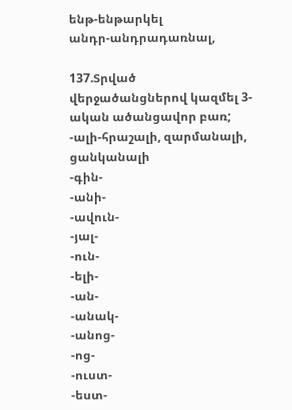ենթ-ենթարկել
անդր-անդրադառնալ,

137.Տրված վերջածանցներով կազմել 3-ական ածանցավոր բառ;
-ալի-հրաշալի, զարմանալի, ցանկանալի
-գին-
-անի-
-ավուն-
-յալ-
-ուն-
-ելի-
-ան-
-անակ-
-անոց-
-ոց-
-ուստ-
-եստ-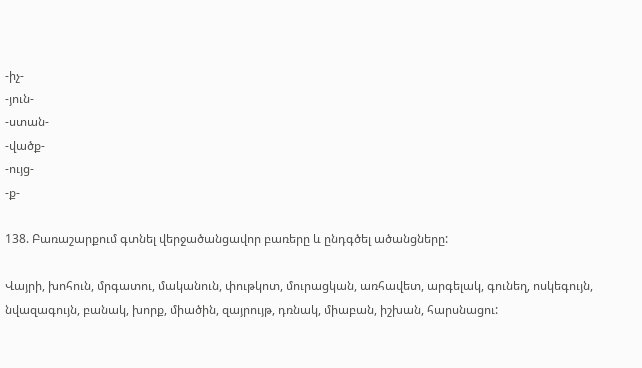-իչ-
-յուն-
-ստան-
-վածք-
-ույց-
-ք-

138. Բառաշարքում գտնել վերջածանցավոր բառերը և ընդգծել ածանցները:

Վայրի, խոհուն, մրգատու, մականուն, փութկոտ, մուրացկան, առհավետ, արգելակ, գունեղ, ոսկեգույն, նվազագույն, բանակ, խորք, միածին, զայրույթ, դռնակ, միաբան, իշխան, հարսնացու: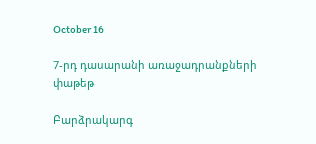October 16

7-րդ դասարանի առաջադրանքների փաթեթ

Բարձրակարգ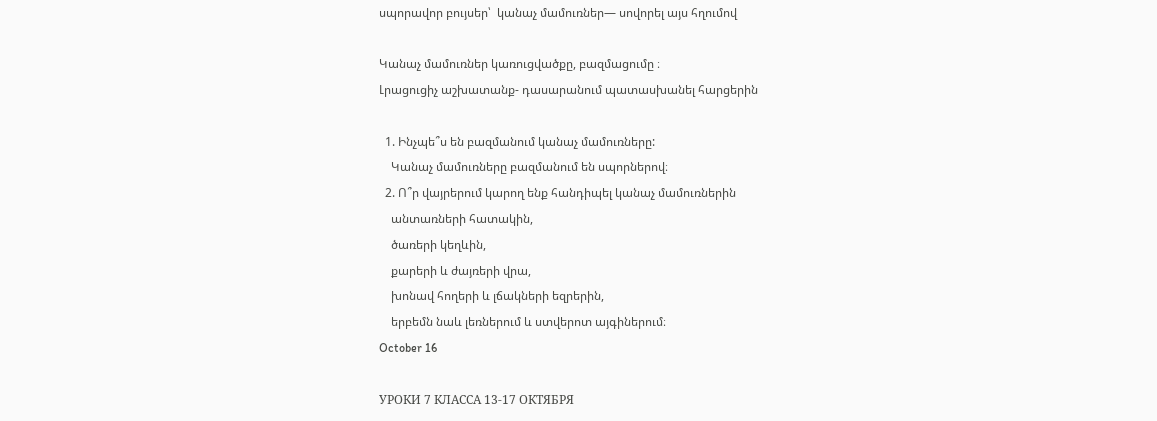սպորավոր բույսեր՝  կանաչ մամուռներ— սովորել այս հղումով

Կանաչ մամուռներ կառուցվածքը, բազմացումը ։
Լրացուցիչ աշխատանք- դասարանում պատասխանել հարցերին

  1. Ինչպե՞ս են բազմանում կանաչ մամուռները:
    Կանաչ մամուռները բազմանում են սպորներով։
  2. Ո՞ր վայրերում կարող ենք հանդիպել կանաչ մամուռներին
    անտառների հատակին,
    ծառերի կեղևին,
    քարերի և ժայռերի վրա,
    խոնավ հողերի և լճակների եզրերին,
    երբեմն նաև լեռներում և ստվերոտ այգիներում։
October 16

УРОКИ 7 КЛАССА 13-17 ОКТЯБРЯ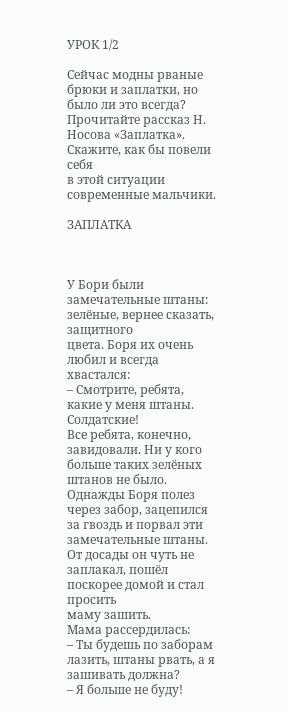УРОК 1/2

Сейчас модны рваные брюки и заплатки, но было ли это всегда?
Прочитайте рассказ Н. Носова «Заплатка». Скажите, как бы повели себя
в этой ситуации современные мальчики.

ЗАПЛАТКА



У Бори были замечательные штаны: зелёные, вернее сказать, защитного
цвета. Боря их очень любил и всегда хвастался:
– Смотрите, ребята, какие у меня штаны. Солдатские!
Все ребята, конечно, завидовали. Ни у кого больше таких зелёных
штанов не было.
Однажды Боря полез через забор, зацепился за гвоздь и порвал эти
замечательные штаны.
От досады он чуть не заплакал, пошёл поскорее домой и стал просить
маму зашить.
Мама рассердилась:
– Ты будешь по заборам лазить, штаны рвать, а я зашивать должна?
– Я больше не буду!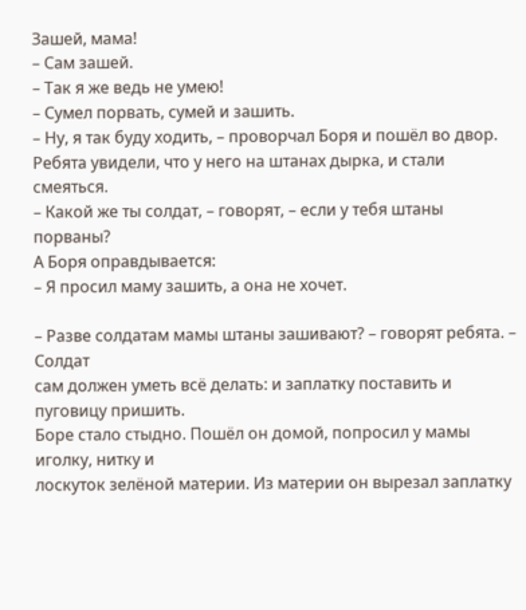Зашей, мама!
– Сам зашей.
– Так я же ведь не умею!
– Сумел порвать, сумей и зашить.
– Ну, я так буду ходить, – проворчал Боря и пошёл во двор.
Ребята увидели, что у него на штанах дырка, и стали смеяться.
– Какой же ты солдат, – говорят, – если у тебя штаны порваны?
А Боря оправдывается:
– Я просил маму зашить, а она не хочет.

– Разве солдатам мамы штаны зашивают? – говорят ребята. – Солдат
сам должен уметь всё делать: и заплатку поставить и пуговицу пришить.
Боре стало стыдно. Пошёл он домой, попросил у мамы иголку, нитку и
лоскуток зелёной материи. Из материи он вырезал заплатку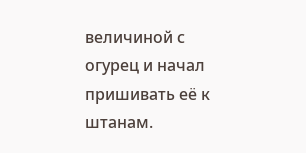величиной с
огурец и начал пришивать её к штанам.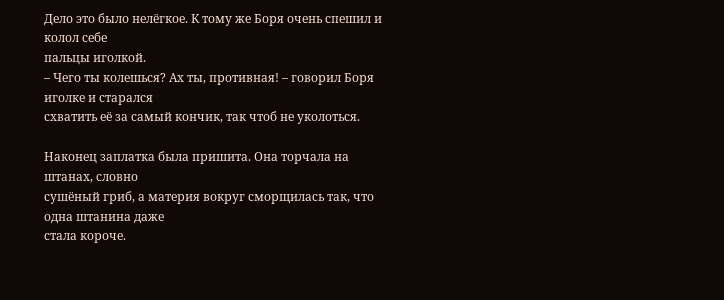Дело это было нелёгкое. К тому же Боря очень спешил и колол себе
пальцы иголкой.
– Чего ты колешься? Ах ты, противная! – говорил Боря иголке и старался
схватить её за самый кончик, так чтоб не уколоться.

Наконец заплатка была пришита. Она торчала на штанах, словно
сушёный гриб, а материя вокруг сморщилась так, что одна штанина даже
стала короче.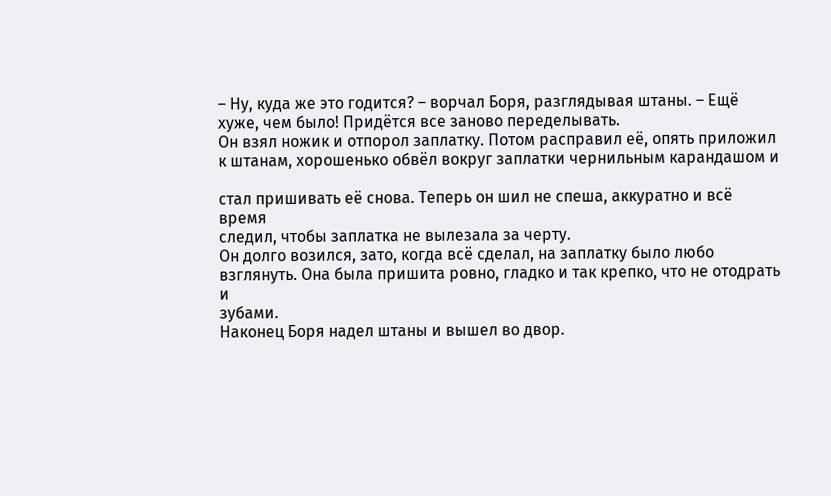– Ну, куда же это годится? – ворчал Боря, разглядывая штаны. – Ещё
хуже, чем было! Придётся все заново переделывать.
Он взял ножик и отпорол заплатку. Потом расправил её, опять приложил
к штанам, хорошенько обвёл вокруг заплатки чернильным карандашом и

стал пришивать её снова. Теперь он шил не спеша, аккуратно и всё время
следил, чтобы заплатка не вылезала за черту.
Он долго возился, зато, когда всё сделал, на заплатку было любо
взглянуть. Она была пришита ровно, гладко и так крепко, что не отодрать и
зубами.
Наконец Боря надел штаны и вышел во двор.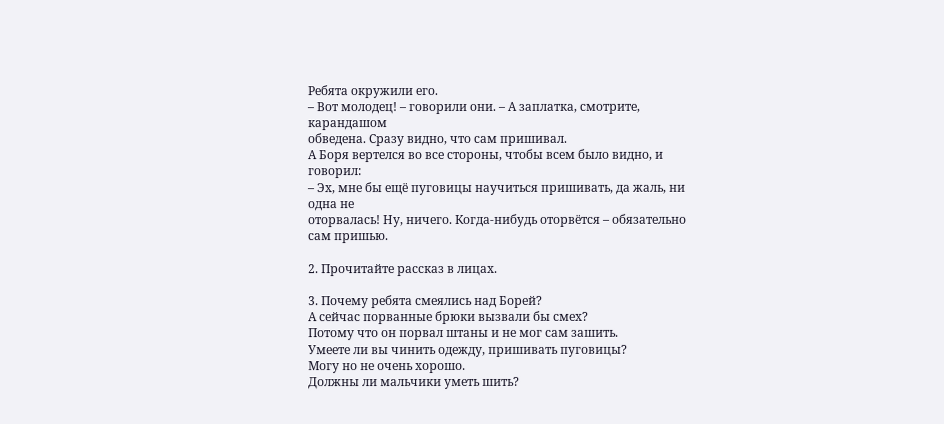Ребята окружили его.
– Вот молодец! – говорили они. – А заплатка, смотрите, карандашом
обведена. Сразу видно, что сам пришивал.
А Боря вертелся во все стороны, чтобы всем было видно, и говорил:
– Эх, мне бы ещё пуговицы научиться пришивать, да жаль, ни одна не
оторвалась! Ну, ничего. Когда-нибудь оторвётся – обязательно сам пришью.

2. Прочитайте рассказ в лицах.

3. Почему ребята смеялись над Борей?
А сейчас порванные брюки вызвали бы смех?
Потому что он порвал штаны и не мог сам зашить.
Умеете ли вы чинить одежду, пришивать пуговицы?
Могу но не очень хорошо.
Должны ли мальчики уметь шить?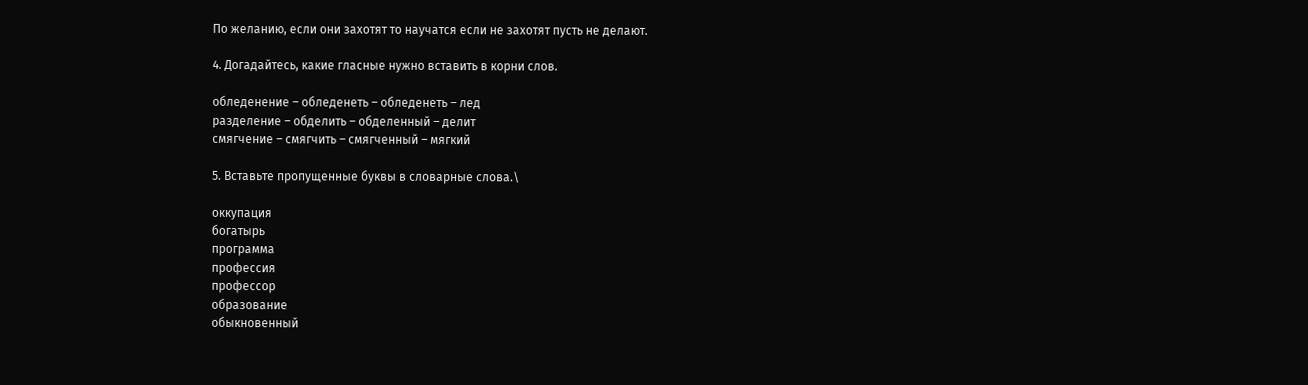По желанию, если они захотят то научатся если не захотят пусть не делают.

4. Догадайтесь, какие гласные нужно вставить в корни слов.

обледенение – обледенеть – обледенеть – лед
разделение – обделить – обделенный – делит
смягчение – смягчить – смягченный – мягкий

5. Вставьте пропущенные буквы в словарные слова.\

оккупация
богатырь
программа
профессия
профессор
образование
обыкновенный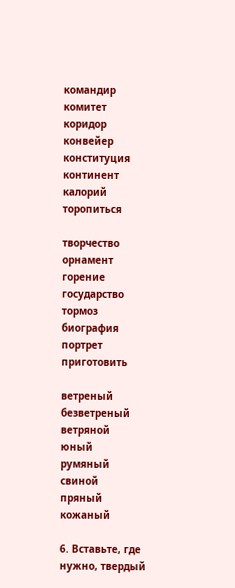командир
комитет
коридор
конвейер
конституция
континент
калорий
торопиться

творчество
орнамент
горение
государство
тормоз
биография
портрет
приготовить

ветреный
безветреный
ветряной
юный
румяный
свиной
пряный
кожаный

6. Вставьте, где нужно, твердый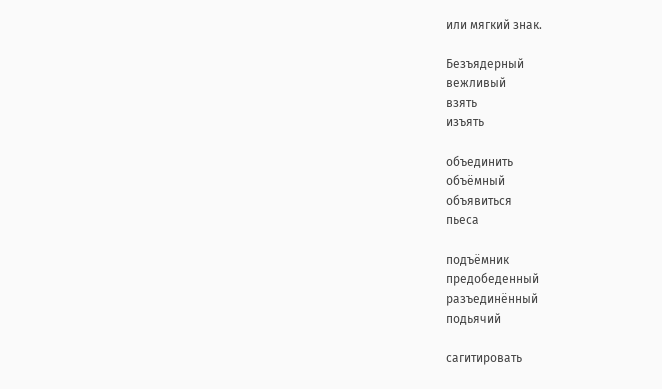или мягкий знак.

Безъядерный
вежливый
взять
изъять

объединить
объёмный
объявиться
пьеса

подъёмник
предобеденный
разъединённый
подьячий

сагитировать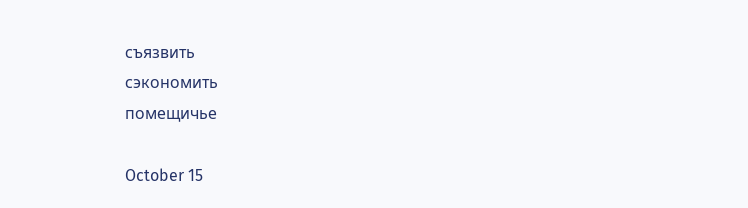съязвить
сэкономить
помещичье

October 15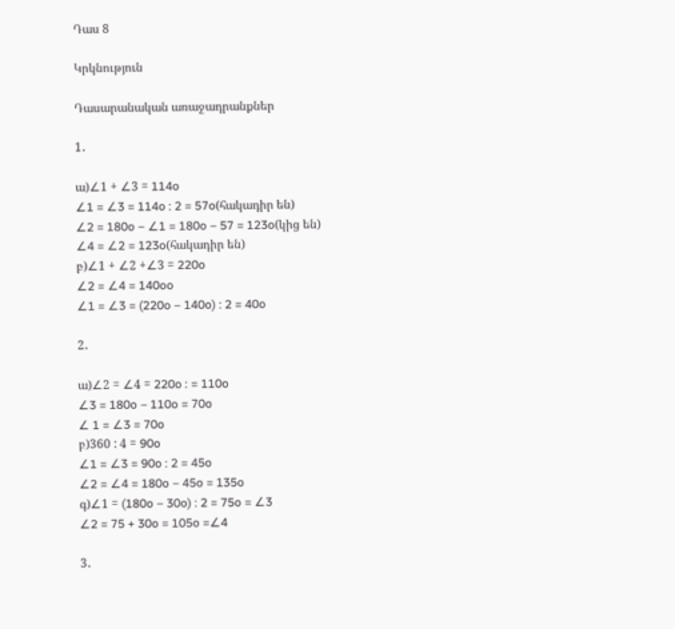Դաս 8

Կրկնություն

Դասարանական առաջադրանքներ

1․

ա)∠1 + ∠3 = 114o
∠1 = ∠3 = 114o : 2 = 57o(հակադիր են)
∠2 = 180o – ∠1 = 180o – 57 = 123o(կից են)
∠4 = ∠2 = 123o(հակադիր են)
բ)∠1 + ∠2 +∠3 = 220o
∠2 = ∠4 = 140oo
∠1 = ∠3 = (220o – 140o) : 2 = 40o

2․

ա)∠2 = ∠4 = 220o : = 110o
∠3 = 180o – 110o = 70o
∠ 1 = ∠3 = 70o
բ)360 : 4 = 90o
∠1 = ∠3 = 90o : 2 = 45o
∠2 = ∠4 = 180o – 45o = 135o
գ)∠1 = (180o – 30o) : 2 = 75o = ∠3
∠2 = 75 + 30o = 105o =∠4

3․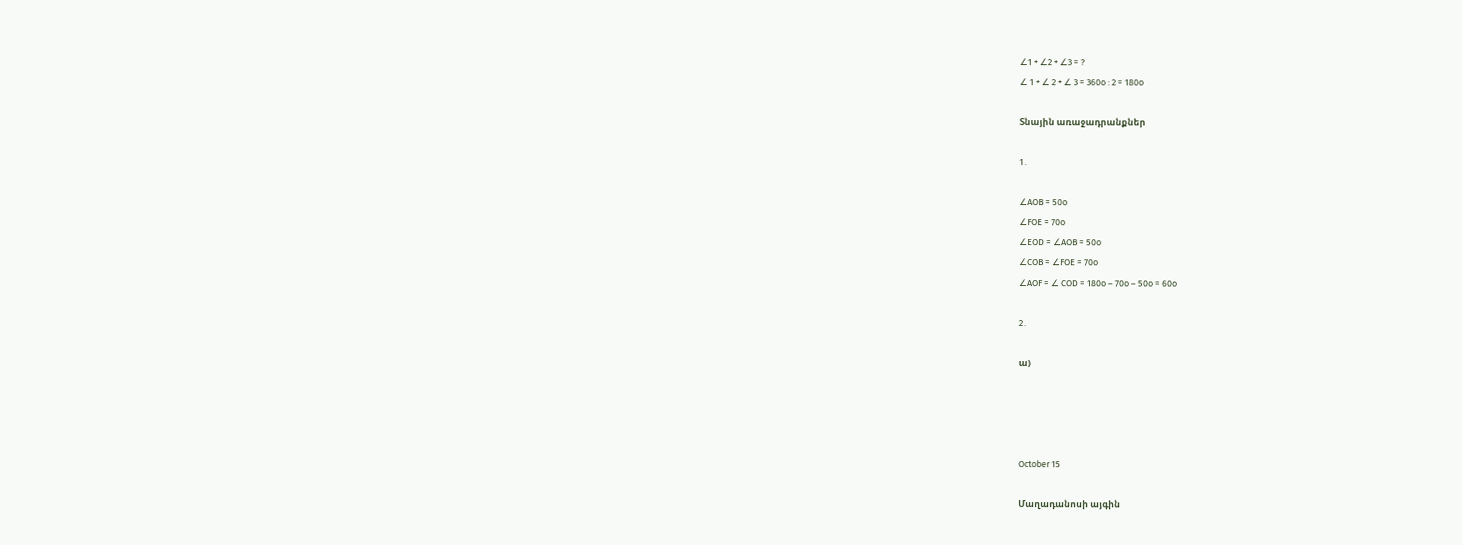∠1 + ∠2 + ∠3 = ?
∠ 1 + ∠ 2 + ∠ 3 = 360o : 2 = 180o

Տնային առաջադրանքներ

1․

∠AOB = 50o
∠FOE = 70o
∠EOD = ∠AOB = 50o
∠COB = ∠FOE = 70o
∠AOF = ∠ COD = 180o – 70o – 50o = 60o

2․

ա)




October 15

Մաղադանոսի այգին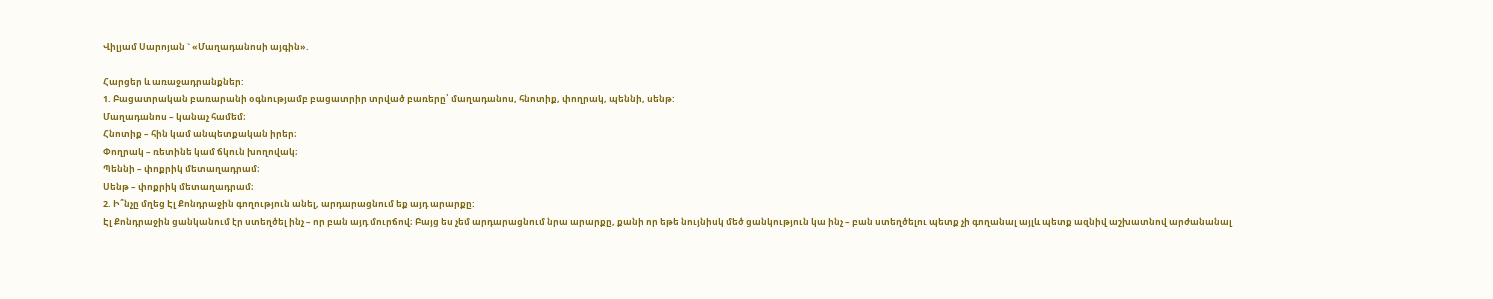Վիլյամ Սարոյան ` «Մաղադանոսի այգին».

Հարցեր և առաջադրանքներ:
1. Բացատրական բառարանի օգնությամբ բացատրիր տրված բառերը՝ մաղադանոս, հնոտիք, փողրակ, պեննի, սենթ:
Մաղադանոս – կանաչ համեմ։
Հնոտիք – հին կամ անպետքական իրեր։
Փողրակ – ռետինե կամ ճկուն խողովակ։
Պեննի – փոքրիկ մետաղադրամ։
Սենթ – փոքրիկ մետաղադրամ։
2. Ի՞նչը մղեց Էլ Քոնդրաջին գողություն անել, արդարացնում եք այդ արարքը:
Էլ Քոնդրաջին ցանկանում էր ստեղծել ինչ – որ բան այդ մուրճով։ Բայց ես չեմ արդարացնում նրա արարքը, քանի որ եթե նույնիսկ մեծ ցանկություն կա ինչ – բան ստեղծելու պետք չի գողանալ այլև պետք ազնիվ աշխատնով արժանանալ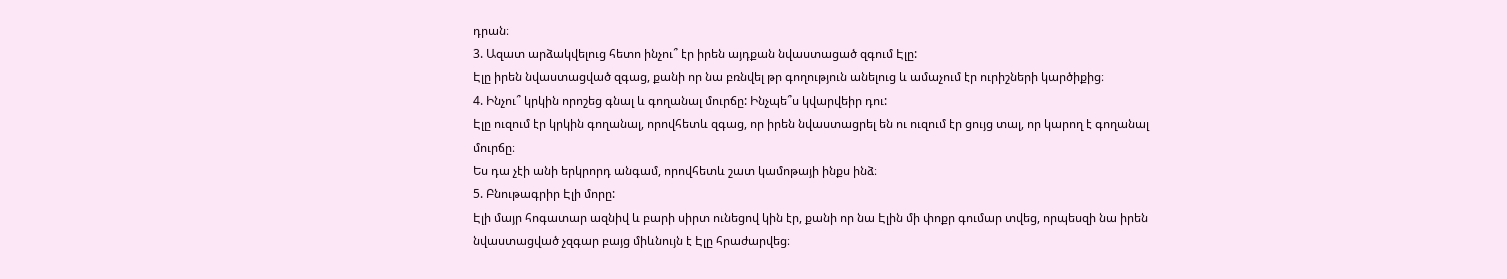դրան։
3. Ազատ արձակվելուց հետո ինչու՞ էր իրեն այդքան նվաստացած զգում Էլը:
Էլը իրեն նվաստացված զգաց, քանի որ նա բռնվել թր գողություն անելուց և ամաչում էր ուրիշների կարծիքից։
4. Ինչու՞ կրկին որոշեց գնալ և գողանալ մուրճը: Ինչպե՞ս կվարվեիր դու:
Էլը ուզում էր կրկին գողանալ, որովհետև զգաց, որ իրեն նվաստացրել են ու ուզում էր ցույց տալ, որ կարող է գողանալ մուրճը։
Ես դա չէի անի երկրորդ անգամ, որովհետև շատ կամոթայի ինքս ինձ։
5. Բնութագրիր Էլի մորը:
Էլի մայր հոգատար ազնիվ և բարի սիրտ ունեցով կին էր, քանի որ նա Էլին մի փոքր գումար տվեց, որպեսզի նա իրեն նվաստացված չզգար բայց միևնույն է Էլը հրաժարվեց։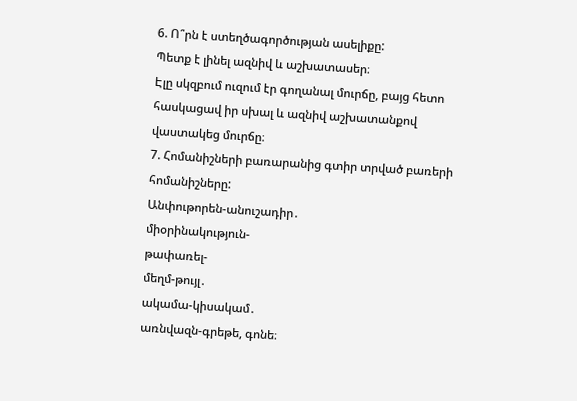6. Ո՞րն է ստեղծագործության ասելիքը:
Պետք է լինել ազնիվ և աշխատասեր։
Էլը սկզբում ուզում էր գողանալ մուրճը, բայց հետո հասկացավ իր սխալ և ազնիվ աշխատանքով վաստակեց մուրճը։
7. Հոմանիշների բառարանից գտիր տրված բառերի հոմանիշները:
Անփութորեն-անուշադիր․
միօրինակություն-
թափառել-
մեղմ-թույլ․
ակամա-կիսակամ․
առնվազն-գրեթե, գոնե։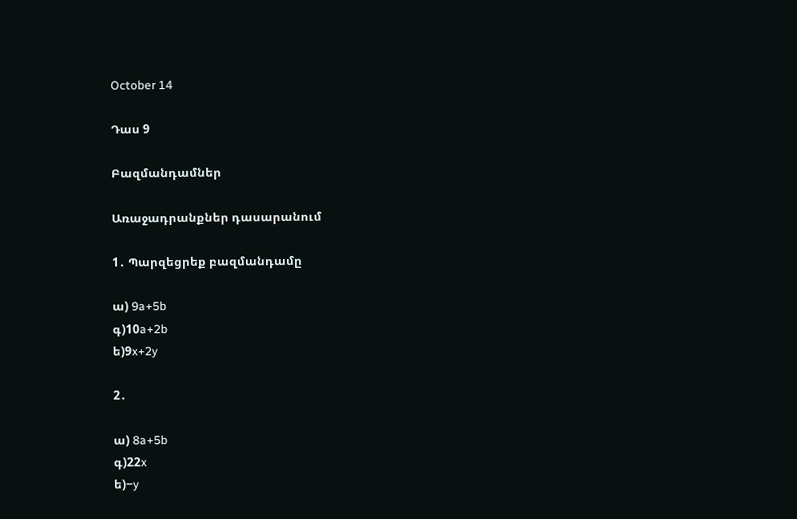October 14

Դաս 9

Բազմանդամներ

Առաջադրանքներ դասարանում

1․ Պարզեցրեք բազմանդամը

ա) 9a+5b
գ)10a+2b
ե)9x+2y

2․

ա) 8a+5b
գ)22x
ե)−y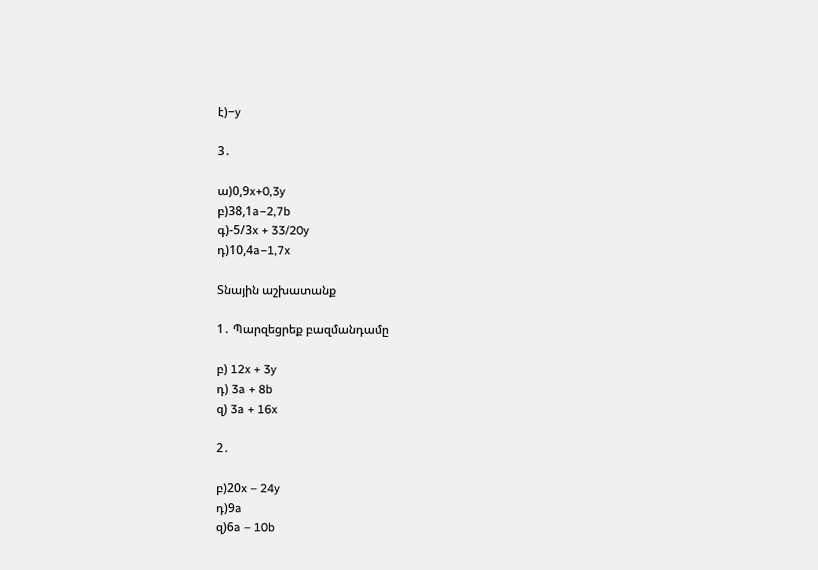է)−y

3․

ա)0,9x+0,3y
բ)38,1a−2,7b
գ)-5/3x + 33/20y
դ)10,4a−1,7x

Տնային աշխատանք

1․ Պարզեցրեք բազմանդամը

բ) 12x + 3y
դ) 3a + 8b
զ) 3a + 16x

2․

բ)20x – 24y
դ)9a
զ)6a – 10b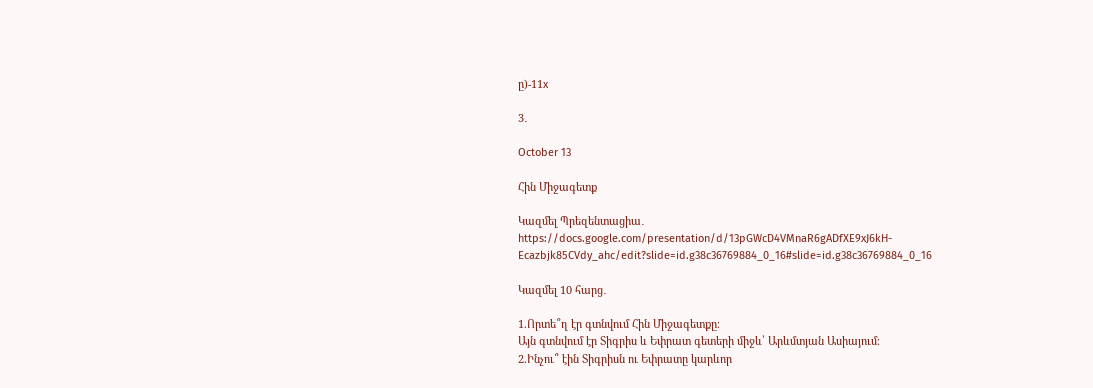ը)-11x

3․

October 13

Հին Միջագետք

Կազմել Պրեզենտացիա․
https://docs.google.com/presentation/d/13pGWcD4VMnaR6gADfXE9xJ6kH-Ecazbjk85CVdy_ahc/edit?slide=id.g38c36769884_0_16#slide=id.g38c36769884_0_16

Կազմել 10 հարց․

1.Որտե՞ղ էր գտնվում Հին Միջագետքը։
Այն գտնվում էր Տիգրիս և Եփրատ գետերի միջև՝ Արևմտյան Ասիայում։
2.Ինչու՞ էին Տիգրիսն ու Եփրատը կարևոր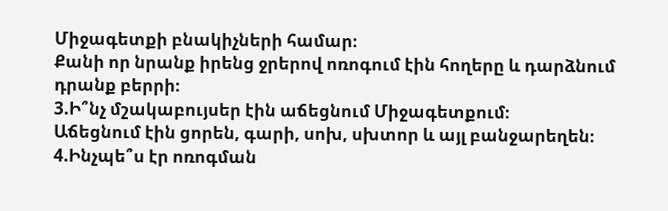Միջագետքի բնակիչների համար։
Քանի որ նրանք իրենց ջրերով ոռոգում էին հողերը և դարձնում դրանք բերրի։
3.Ի՞նչ մշակաբույսեր էին աճեցնում Միջագետքում։
Աճեցնում էին ցորեն, գարի, սոխ, սխտոր և այլ բանջարեղեն։
4.Ինչպե՞ս էր ոռոգման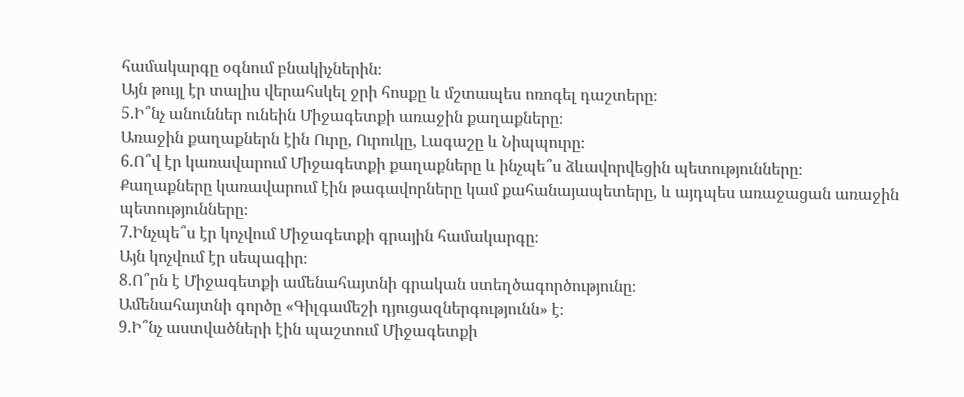համակարգը օգնում բնակիչներին։
Այն թույլ էր տալիս վերահսկել ջրի հոսքը և մշտապես ոռոգել դաշտերը։
5.Ի՞նչ անուններ ունեին Միջագետքի առաջին քաղաքները։
Առաջին քաղաքներն էին Ուրը, Ուրուկը, Լագաշը և Նիպպուրը։
6.Ո՞վ էր կառավարում Միջագետքի քաղաքները և ինչպե՞ս ձևավորվեցին պետությունները։
Քաղաքները կառավարում էին թագավորները կամ քահանայապետերը, և այդպես առաջացան առաջին պետությունները։
7.Ինչպե՞ս էր կոչվում Միջագետքի գրային համակարգը։
Այն կոչվում էր սեպագիր։
8.Ո՞րն է Միջագետքի ամենահայտնի գրական ստեղծագործությունը։
Ամենահայտնի գործը «Գիլգամեշի դյուցազներգությունն» է։
9.Ի՞նչ աստվածների էին պաշտում Միջագետքի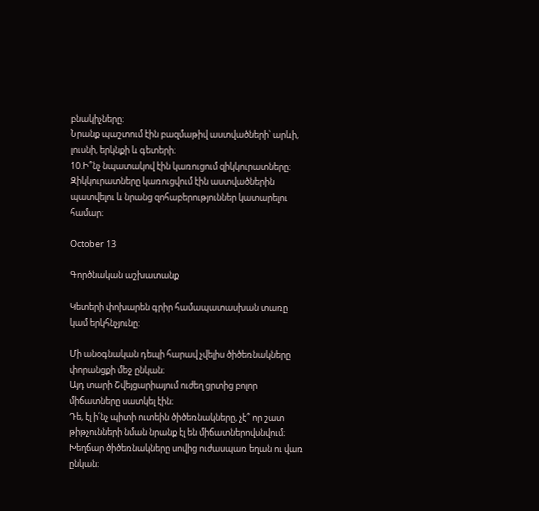բնակիչները։
Նրանք պաշտում էին բազմաթիվ աստվածների՝ արևի, լուսնի, երկնքի և գետերի։
10.Ի՞նչ նպատակով էին կառուցում զիկկուրատները։
Զիկկուրատները կառուցվում էին աստվածներին պատվելու և նրանց զոհաբերություններ կատարելու համար։

October 13

Գործնական աշխատանք

Կետերի փոխարեն գրիր համապատասխան տառը կամ երկհնչյունը:

Մի անօգնական դեպի հարավ չվելիս ծիծեռնակները փորանցքի մեջ ընկան։
Այդ տարի Շվեյցարիայում ուժեղ ցրտից բոլոր միճատները սատկել էին։
Դե, էլ ի՛նչ պիտի ուտեին ծիծեռնակները, չէ՞ որ շատ թիթչունների նման նրանք էլ են միճատներովսնվում։
Խեղճար ծիծեռնակները սովից ուժասպառ եղան ու վառ ընկան։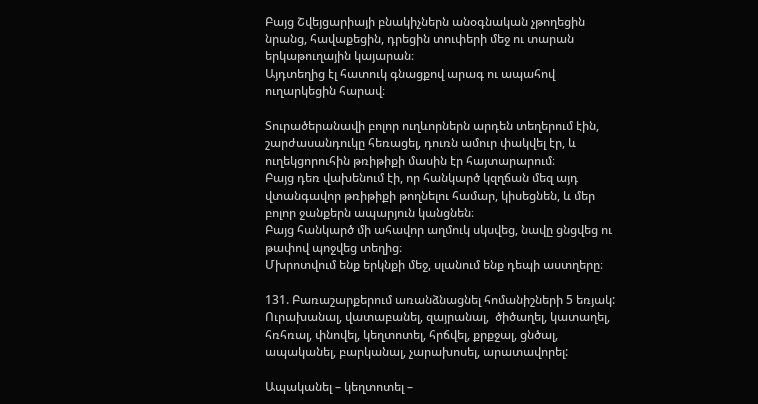Բայց Շվեյցարիայի բնակիչներն անօգնական չթողեցին նրանց, հավաքեցին, դրեցին տուփերի մեջ ու տարան երկաթուղային կայարան։
Այդտեղից էլ հատուկ գնացքով արագ ու ապահով ուղարկեցին հարավ։

Տուրածերանավի բոլոր ուղևորներն արդեն տեղերում էին, շարժասանդուկը հեռացել, դուռն ամուր փակվել էր, և ուղեկցորուհին թռիթիքի մասին էր հայտարարում։
Բայց դեռ վախենում էի, որ հանկարծ կզղճան մեզ այդ վտանգավոր թռիթիքի թողնելու համար, կիսեցնեն, և մեր բոլոր ջանքերն ապարյուն կանցնեն։
Բայց հանկարծ մի ահավոր աղմուկ սկսվեց, նավը ցնցվեց ու թափով պոջվեց տեղից։
Մխրոտվում ենք երկնքի մեջ, սլանում ենք դեպի աստղերը։

131. Բառաշարքերում առանձնացնել հոմանիշների 5 եռյակ:
Ուրախանալ, վատաբանել, զայրանալ,  ծիծաղել, կատաղել, հռհռալ, փնովել, կեղտոտել, հրճվել, քրքջալ, ցնծալ, ապականել, բարկանալ, չարախոսել, արատավորել:

Ապականել – կեղտոտել –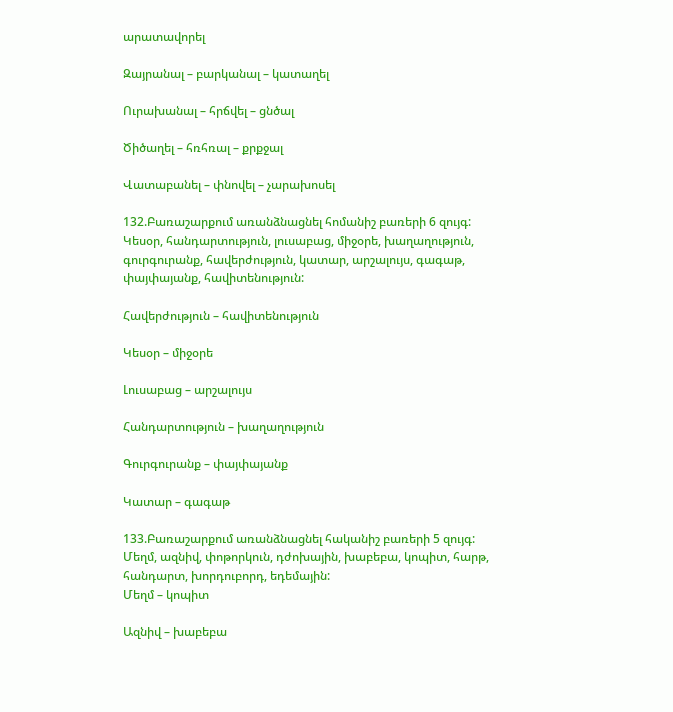արատավորել

Զայրանալ – բարկանալ – կատաղել

Ուրախանալ – հրճվել – ցնծալ

Ծիծաղել – հռհռալ – քրքջալ

Վատաբանել – փնովել – չարախոսել

132.Բառաշարքում առանձնացնել հոմանիշ բառերի 6 զույգ:
Կեսօր, հանդարտություն, լուսաբաց, միջօրե, խաղաղություն, գուրգուրանք, հավերժություն, կատար, արշալույս, գագաթ, փայփայանք, հավիտենություն:

Հավերժություն – հավիտենություն

Կեսօր – միջօրե

Լուսաբաց – արշալույս

Հանդարտություն – խաղաղություն

Գուրգուրանք – փայփայանք

Կատար – գագաթ

133.Բառաշարքում առանձնացնել հականիշ բառերի 5 զույգ:
Մեղմ, ազնիվ, փոթորկուն, դժոխային, խաբեբա, կոպիտ, հարթ, հանդարտ, խորդուբորդ, եդեմային:
Մեղմ – կոպիտ

Ազնիվ – խաբեբա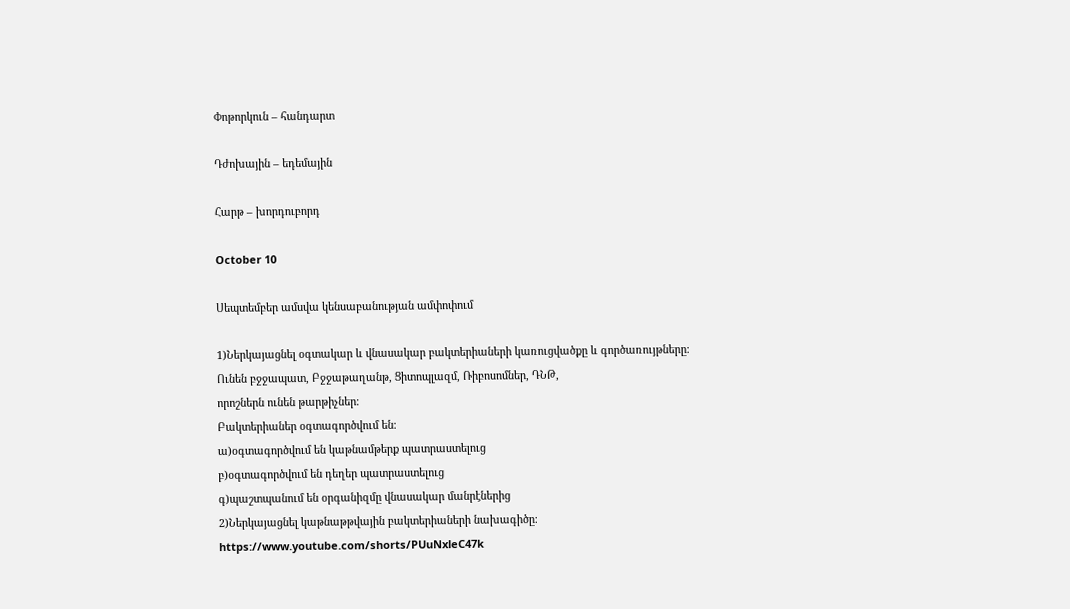Փոթորկուն – հանդարտ

Դժոխային – եդեմային

Հարթ – խորդուբորդ

October 10

Սեպտեմբեր ամսվա կենսաբանության ամփոփում

1)Ներկայացնել օգտակար և վնասակար բակտերիաների կառուցվածքը և գործառույթները։
Ունեն բջջապատ, Բջջաթաղանթ, Ցիտոպլազմ, Ռիբոսոմներ, ԴՆԹ,
որոշներն ունեն թարթիչներ։
Բակտերիաներ օգտագործվում են։
ա)օգտագործվում են կաթնամթերք պատրաստելուց
բ)օգտագործվում են դեղեր պատրաստելուց
գ)պաշտպանում են օրգանիզմը վնասակար մանրէներից
2)Ներկայացնել կաթնաթթվային բակտերիաների նախագիծը։
https://www.youtube.com/shorts/PUuNxleC47k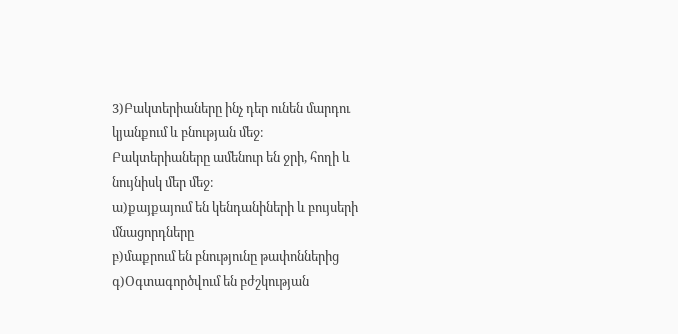3)Բակտերիաները ինչ դեր ունեն մարդու կյանքում և բնության մեջ։
Բակտերիաները ամենուր են ջրի, հողի և նույնիսկ մեր մեջ։
ա)քայքայում են կենդանիների և բույսերի մնացորդները
բ)մաքրում են բնությունը թափոններից
գ)Օգտագործվում են բժշկության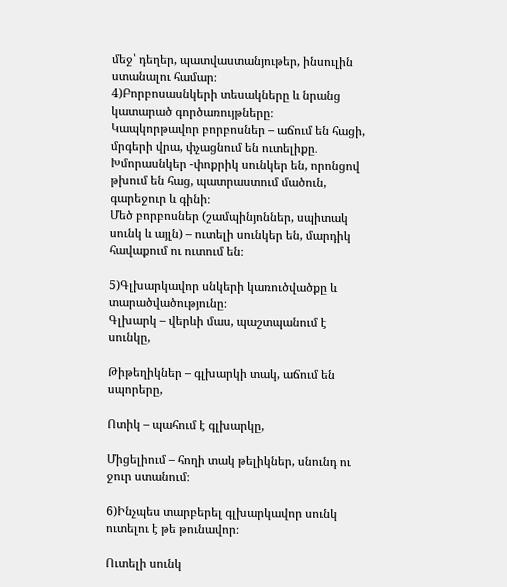մեջ՝ դեղեր, պատվաստանյութեր, ինսուլին ստանալու համար։
4)Բորբոսասնկերի տեսակները և նրանց կատարած գործառույթները։
Կապկորթավոր բորբոսներ – աճում են հացի, մրգերի վրա, փչացնում են ուտելիքը․
Խմորասնկեր -փոքրիկ սունկեր են, որոնցով թխում են հաց, պատրաստում մածուն, գարեջուր և գինի։
Մեծ բորբոսներ (շամպինյոններ, սպիտակ սունկ և այլն) – ուտելի սունկեր են, մարդիկ հավաքում ու ուտում են։

5)Գլխարկավոր սնկերի կառուծվածքը և տարածվածությունը։
Գլխարկ – վերևի մաս, պաշտպանում է սունկը,

Թիթեղիկներ – գլխարկի տակ, աճում են սպորերը,

Ոտիկ – պահում է գլխարկը,

Միցելիում – հողի տակ թելիկներ, սնունդ ու ջուր ստանում։

6)Ինչպես տարբերել գլխարկավոր սունկ ուտելու է թե թունավոր։

Ուտելի սունկ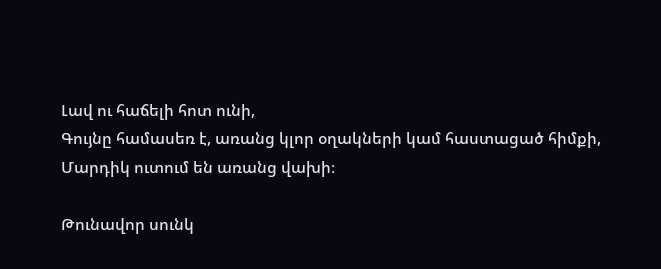Լավ ու հաճելի հոտ ունի,
Գույնը համասեռ է, առանց կլոր օղակների կամ հաստացած հիմքի,
Մարդիկ ուտում են առանց վախի։

Թունավոր սունկ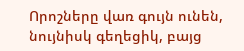Որոշները վառ գույն ունեն, նույնիսկ գեղեցիկ, բայց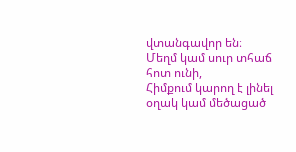վտանգավոր են։
Մեղմ կամ սուր տհաճ հոտ ունի,
Հիմքում կարող է լինել օղակ կամ մեծացած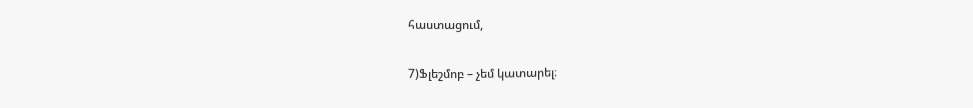հաստացում,

7)Ֆլեշմոբ – չեմ կատարել։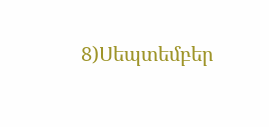8)Սեպտեմբեր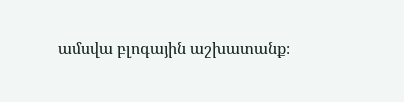ամսվա բլոգային աշխատանք։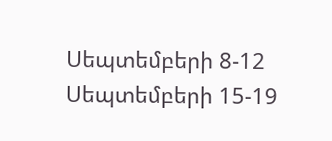Սեպտեմբերի 8-12
Սեպտեմբերի 15-19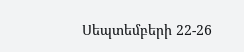Սեպտեմբերի 22-26